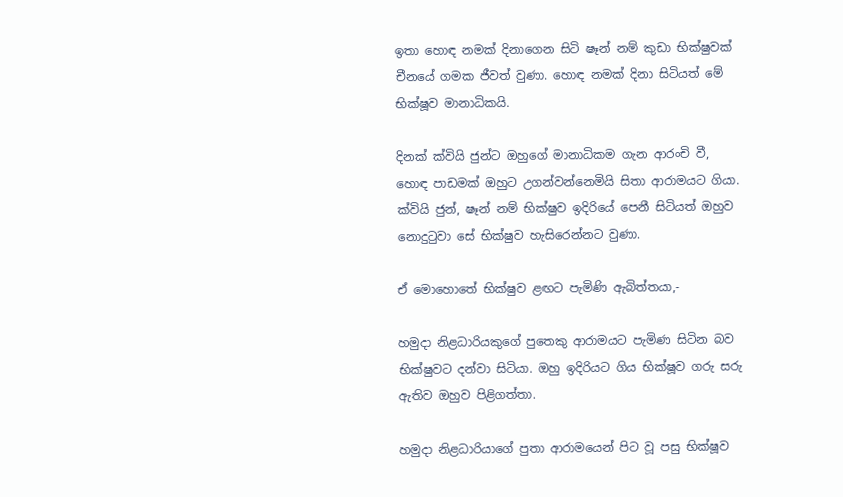ඉතා හොඳ නමක් දිනාගෙන සිටි ෂෑන් නම් කුඩා භික්ෂුවක් චීනයේ ගමක ජීවත් වුණා. හොඳ නමක් දිනා සිටියත් මේ භික්ෂූව මානාධිකයි.

දිනක් ක්වියි ජුන්ට ඔහුගේ මානාධිකම ගැන ආරංචි වී, හොඳ පාඩමක් ඔහුට උගන්වන්නෙමියි සිතා ආරාමයට ගියා. ක්වියි ජුන්, ෂෑන් නම් භික්ෂුව ඉදිරියේ පෙනී සිටියත් ඔහුව නොදුටුවා සේ භික්ෂුව හැසිරෙන්නට වුණා.

ඒ මොහොතේ භික්ෂුව ළඟට පැමිණි ඇබිත්තයා,-

හමුදා නිළධාරියකුගේ පුතෙකු ආරාමයට පැමිණ සිටින බව භික්ෂුවට දන්වා සිටියා. ඔහු ඉදිරියට ගිය භික්ෂූව ගරු සරු ඇතිව ඔහුව පිළිගත්තා.

හමුදා නිළධාරියාගේ පුතා ආරාමයෙන් පිට වූ පසු භික්ෂූව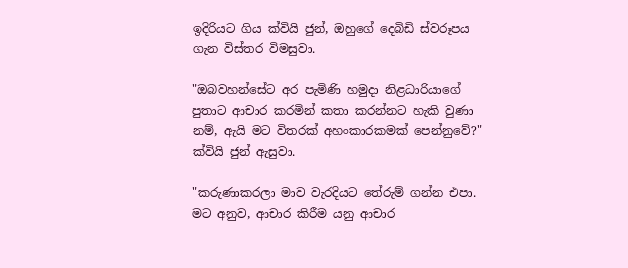ඉදිරියට ගිය ක්වියි ජුන්, ඔහුගේ දෙබිඩි ස්වරූපය ගැන විස්තර විමසුවා.

"ඔබවහන්සේට අර පැමිණි හමුදා නිළධාරියාගේ පුතාට ආචාර කරමින් කතා කරන්නට හැකි වුණා නම්, ඇයි මට විතරක් අහංකාරකමක් පෙන්නුවේ?" ක්වියි ජුන් ඇසුවා.

"කරුණාකරලා මාව වැරදියට තේරුම් ගන්න එපා. මට අනුව, ආචාර කිරීම යනු ආචාර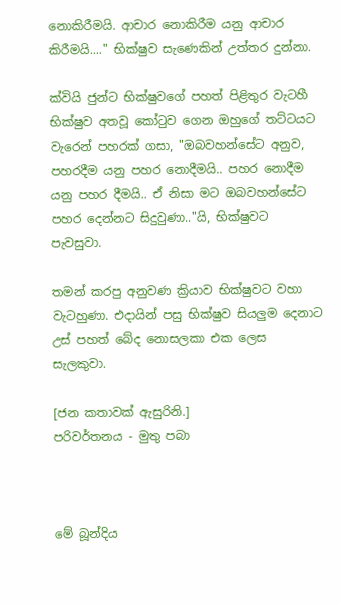නොකිරීමයි. ආචාර නොකිරීම යනු ආචාර කිරීමයි...." භික්ෂුව සැණෙකින් උත්තර දුන්නා.

ක්වියි ජුන්ට භික්ෂුවගේ පහත් පිළිතුර වැටහී භික්ෂුව අතවූ කෝටුව ගෙන ඔහුගේ තට්ටයට වැරෙන් පහරක් ගසා, "ඔබවහන්සේට අනුව, පහරදීම යනු පහර නොදීමයි.. පහර නොදීම යනු පහර දීමයි.. ඒ නිසා මට ඔබවහන්සේට පහර දෙන්නට සිදුවුණා.."යි, භික්ෂුවට පැවසුවා.

තමන් කරපු අනුවණ ක්‍රියාව භික්ෂුවට වහා වැටහුණා. එදායින් පසු භික්ෂුව සියලුම දෙනාට උස් පහත් බේද නොසලකා එක ලෙස සැලකුවා.

[ජන කතාවක් ඇසුරිනි.]
පරිවර්තනය - මුතු පබා



මේ බූන්දිය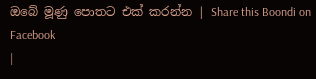ඔබේ මූණු පොතට එක් කරන්න | Share this Boondi on Facebook
|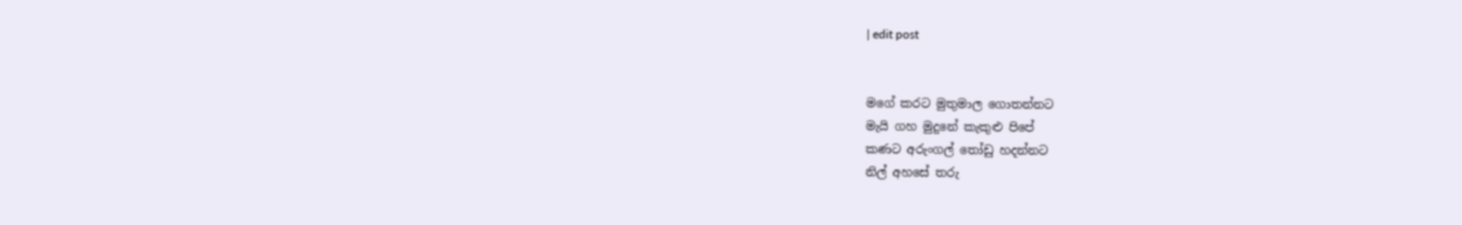| edit post


මගේ කරට මුතුමාල ගොතන්නට
මැයි ගහ මුදුනේ කැකුළු පිපේ
කණට අරුංගල් තෝඩු හදන්නට
නිල් අහසේ තරු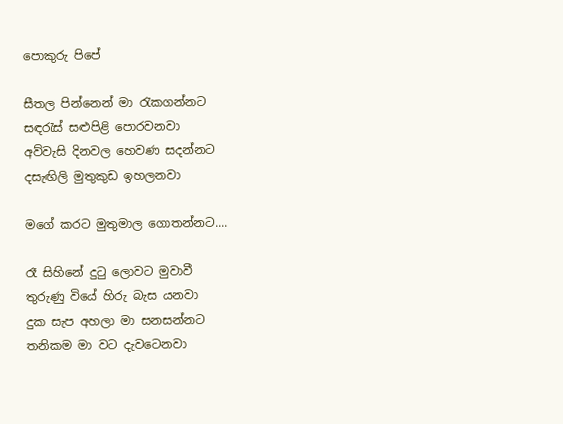පොකුරු පිපේ

සීතල පින්නෙන් මා රැකගන්නට
සඳරැස් සළුපිළි පොරවනවා
අව්වැසි දිනවල හෙවණ සදන්නට
දසැඟිලි මුතුකුඩ ඉහලනවා

මගේ කරට මුතුමාල ගොතන්නට....

රෑ සිහිනේ දුටු ලොවට මුවාවී
තුරුණු වියේ හිරු බැස යනවා
දුක සැප අහලා මා සනසන්නට
තනිකම මා වට දැවටෙනවා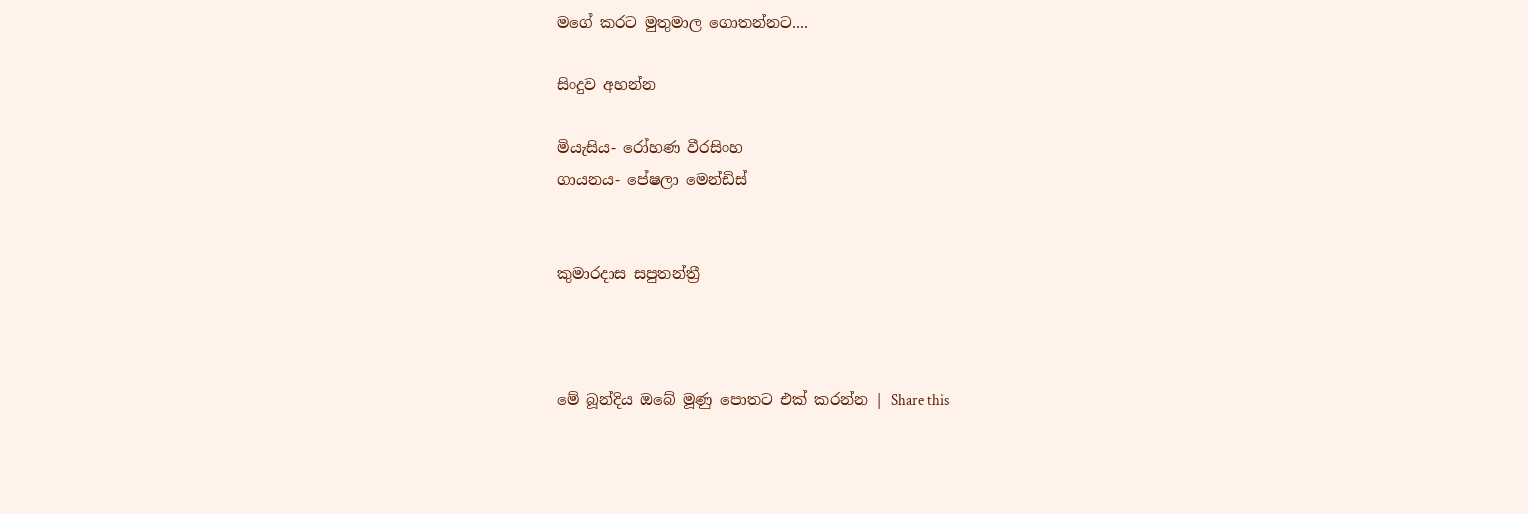මගේ කරට මුතුමාල ගොතන්නට....

සිංදුව අහන්න

මියැසිය- රෝහණ වීරසිංහ
ගායනය- පේෂලා මෙන්ඩිස්


කුමාරදාස සපුතන්ත්‍රී



මේ බූන්දිය ඔබේ මූණු පොතට එක් කරන්න | Share this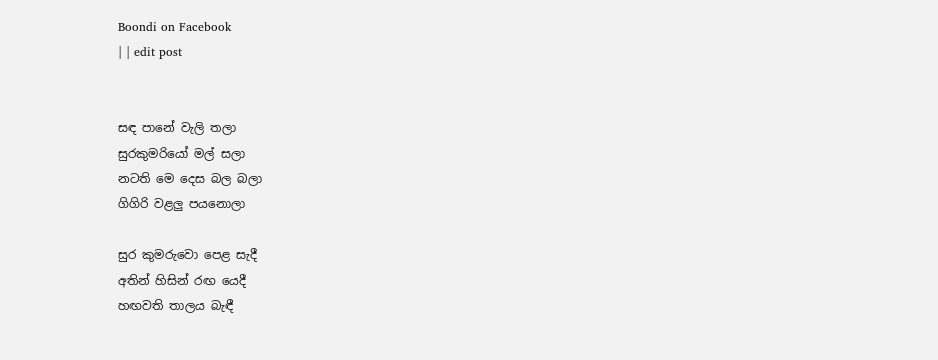Boondi on Facebook
| | edit post


සඳ පානේ වැලි තලා
සුරකුමරියෝ මල් සලා
නටති මෙ දෙස බල බලා
ගිගිරි වළලු පයනොලා

සුර කුමරුවො පෙළ සැදී
අතින් හිසින් රඟ යෙදී
හඟවති තාලය බැඳී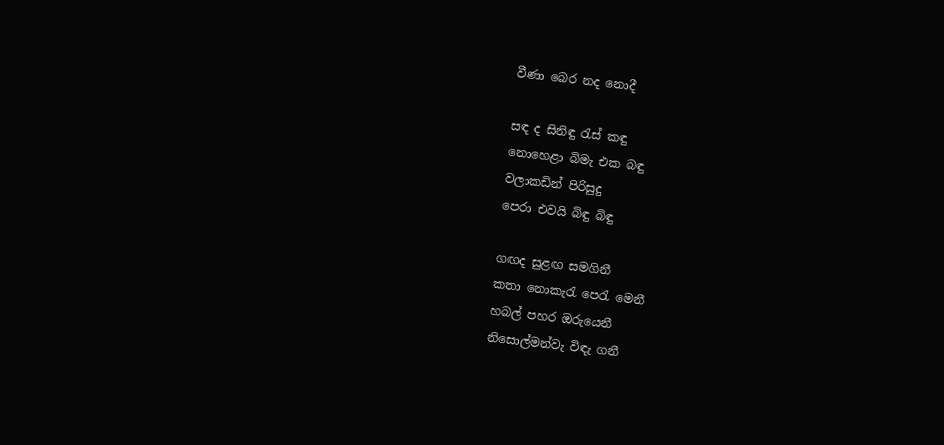වීණා බෙර නද නොදී

සඳ ද සිනිඳු රැස් කඳු
නොහෙළා බිමැ එක බඳු
වලාකඩින් පිරිසුදු
පෙරා එවයි බිඳු බිඳු

ගඟද සුළඟ සමගිනී
කතා නොකැරැ පෙරැ මෙනී
හබල් පහර ඔරුයෙනී
නිසොල්මන්වැ විඳැ ගනී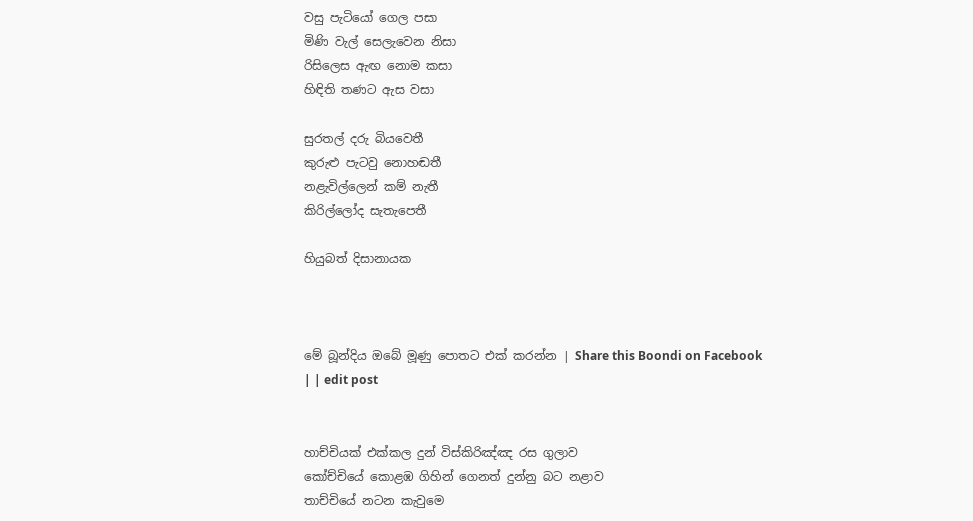වසු පැටියෝ ගෙල පසා
මිණි වැල් සෙලැවෙන නිසා
රිසිලෙස ඇඟ නොම කසා
හිඳිති තණට ඇස වසා

සුරතල් දරු බියවෙතී
කුරුළු පැටවු නොහඬතී
නළැවිල්ලෙන් කම් නැතී
කිරිල්ලෝද සැතැපෙතී

හියුබත් දිසානායක



මේ බූන්දිය ඔබේ මූණු පොතට එක් කරන්න | Share this Boondi on Facebook
| | edit post


හාච්චියක් එක්කල දුන් විස්කිරිඤ්ඤ රස ගුලාව
කෝච්චියේ කොළඹ ගිහින් ගෙනත් දුන්නු බට නළාව
තාච්චියේ නටන කැවුමෙ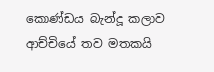කොණ්ඩය බැන්දූ කලාව
ආච්චියේ තව මතකයි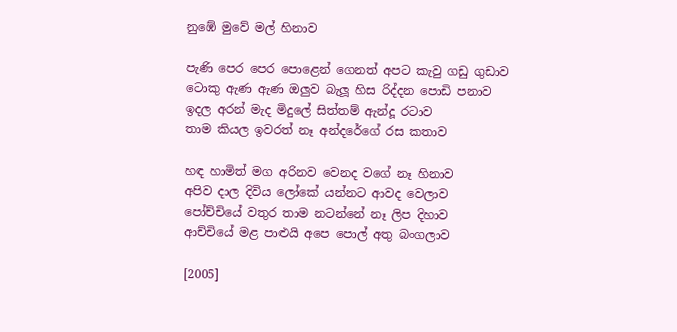නුඹේ මුවේ මල් හිනාව

පැණි පෙර පෙර පොළෙන් ගෙනත් අපට කැවු ගඩු ගුඩාව
ටොකු ඇණ ඇණ ඔලුව බැලූ හිස රිද්දන පොඩි පනාව
ඉදල අරන් මැද මිදුලේ සිත්තම් ඇන්දූ රටාව
තාම කියල ඉවරත් නෑ අන්දරේගේ රස කතාව

හඳ හාමිත් මග අරිනව වෙනද වගේ නෑ හිනාව
අපිව දාල දිවිය ලෝකේ යන්නට ආවද වෙලාව
පෝච්චියේ වතුර තාම නටන්නේ නෑ ලිප දිහාව
ආච්චියේ මළ පාළුයි අපෙ පොල් අතු බංගලාව

[2005]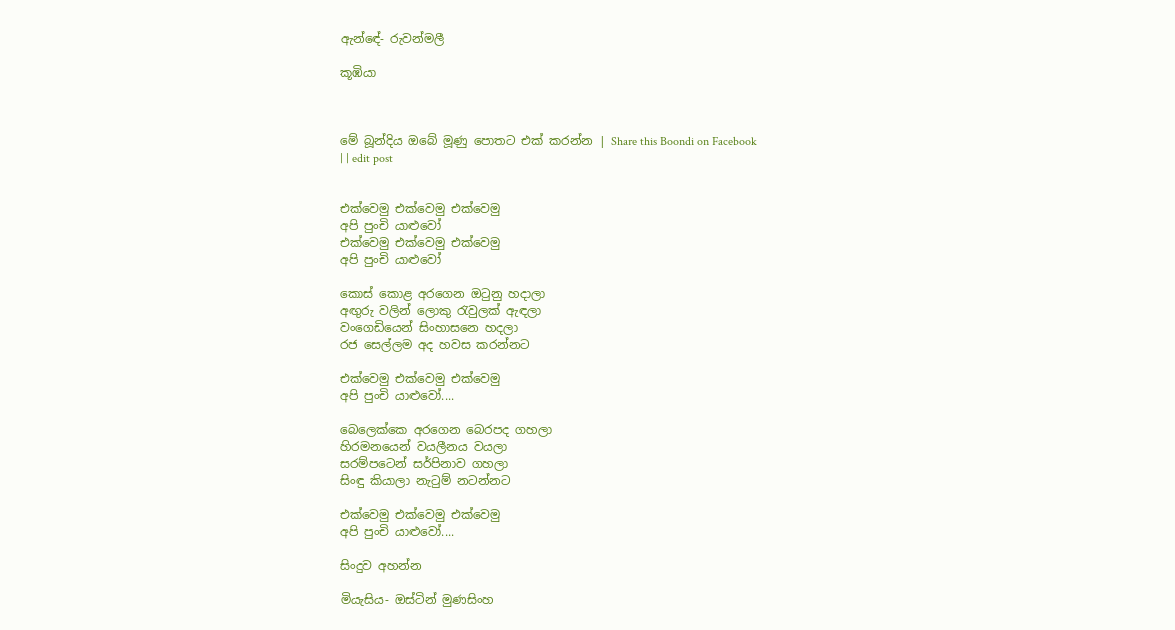ඇන්ඳේ- රුවන්මලී

කූඹියා



මේ බූන්දිය ඔබේ මූණු පොතට එක් කරන්න | Share this Boondi on Facebook
| | edit post


එක්වෙමු එක්වෙමු එක්වෙමු
අපි පුංචි යාළුවෝ
එක්වෙමු එක්වෙමු එක්වෙමු
අපි පුංචි යාළුවෝ

කොස් කොළ අරගෙන ඔටුනු හදාලා
අඟුරු වලින් ලොකු රැවුලක් ඇඳලා
වංගෙඩියෙන් සිංහාසනෙ හදලා
රජ සෙල්ලම අද හවස කරන්නට

එක්වෙමු එක්වෙමු එක්වෙමු
අපි පුංචි යාළුවෝ....

බෙලෙක්කෙ අරගෙන බෙරපද ගහලා
හිරමනයෙන් වයලීනය වයලා
සරම්පටෙන් සර්පිනාව ගහලා
සිංඳු කියාලා නැටුම් නටන්නට

එක්වෙමු එක්වෙමු එක්වෙමු
අපි පුංචි යාළුවෝ....

සිංදුව අහන්න

මියැසිය- ඔස්ටින් මුණසිංහ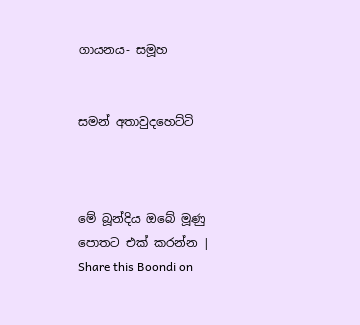ගායනය- සමූහ


සමන් අතාවුදහෙට්ටි



මේ බූන්දිය ඔබේ මූණු පොතට එක් කරන්න | Share this Boondi on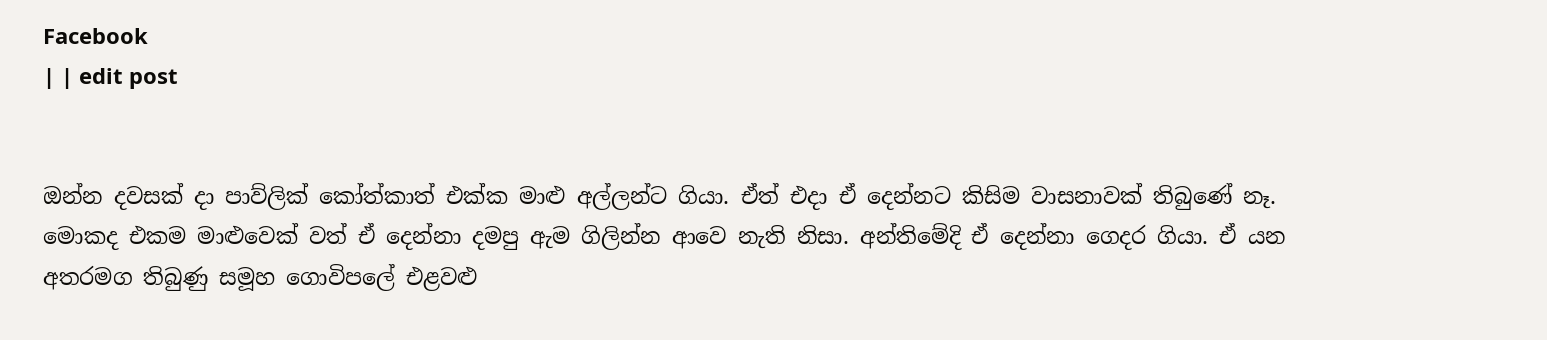Facebook
| | edit post


ඔන්න දවසක් දා පාව්ලික් කෝත්කාත් එක්ක මාළු අල්ලන්ට ගියා. ඒත් එදා ඒ දෙන්නට කිසිම වාසනාවක් තිබුණේ නෑ. මොකද එකම මාළුවෙක් වත් ඒ දෙන්නා දමපු ඇම ගිලින්න ආවෙ නැති නිසා. අන්තිමේදි ඒ දෙන්නා ගෙදර ගියා. ඒ යන අතරමග තිබුණු සමූහ ගොවිපලේ එළවළු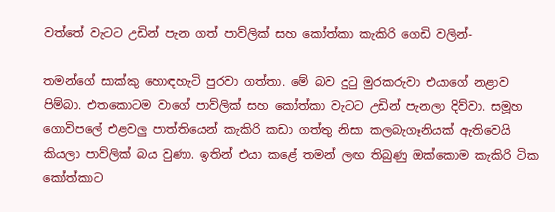වත්තේ වැටට උඩින් පැන ගත් පාව්ලික් සහ කෝත්කා කැකිරි ගෙඩි වලින්-

තමන්ගේ සාක්කු හොඳහැටි පුරවා ගත්තා. මේ බව දුටු මුරකරුවා එයාගේ නළාව පිම්බා. එතකොටම වාගේ පාව්ලික් සහ කෝත්කා වැටට උඩින් පැනලා දිව්වා. සමූහ ගොවිපලේ එළවලු පාත්තියෙන් කැකිරි කඩා ගත්තු නිසා කලබැගෑනියක් ඇතිවෙයි කියලා පාව්ලික් බය වුණා. ඉතින් එයා කළේ තමන් ලඟ තිබුණු ඔක්කොම කැකිරි ටික කෝත්කාට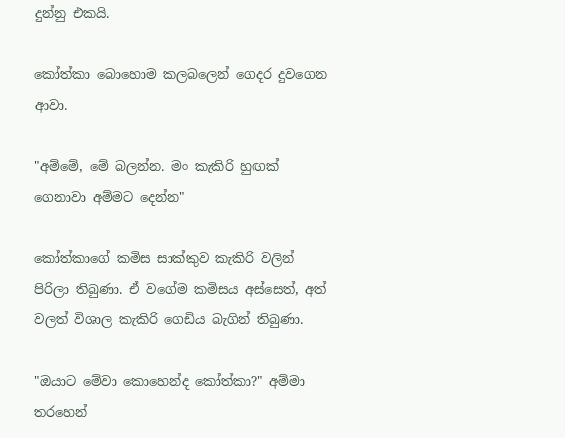දුන්නු එකයි.

කෝත්කා බොහොම කලබලෙන් ගෙදර දුවගෙන ආවා.

"අම්මේ, මේ බලන්න. මං කැකිරි හුඟක් ගෙනාවා අම්මට දෙන්න"

කෝත්කාගේ කමිස සාක්කුව කැකිරි වලින් පිරිලා තිබුණා. ඒ වගේම කමිසය අස්සෙත්, අත් වලත් විශාල කැකිරි ගෙඩිය බැගින් තිබුණා.

"ඔයාට මේවා කොහෙන්ද කෝත්කා?" අම්මා තරහෙන්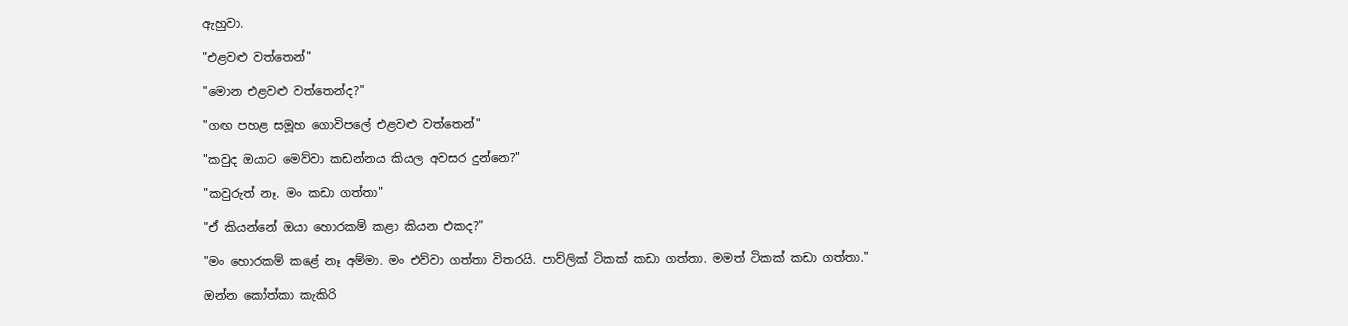ඇහුවා.

"එළවළු වත්තෙන්"

"මොන එළවළු වත්තෙන්ද?"

"ගඟ පහළ සමූහ ගොවිපලේ එළවළු වත්තෙන්"

"කවුද ඔයාට මෙව්වා කඩන්නය කියල අවසර දුන්නෙ?"

"කවුරුත් නෑ. මං කඩා ගත්තා"

"ඒ කියන්නේ ඔයා හොරකම් කළා කියන එකද?"

"මං හොරකම් කළේ නෑ අම්මා. මං එව්වා ගත්තා විතරයි. පාව්ලික් ටිකක් කඩා ගත්තා. මමත් ටිකක් කඩා ගත්තා."

ඔන්න කෝත්කා කැකිරි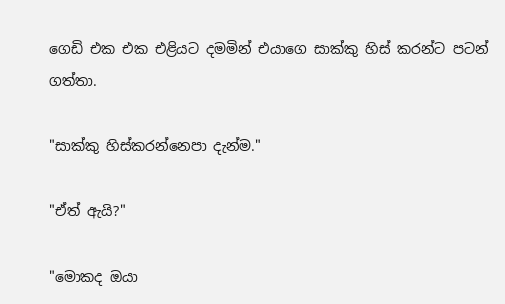ගෙඩි එක එක එළියට දමමින් එයාගෙ සාක්කු හිස් කරන්ට පටන් ගත්තා.

"සාක්කු හිස්කරන්නෙපා දැන්ම."

"ඒත් ඇයි?"

"මොකද ඔයා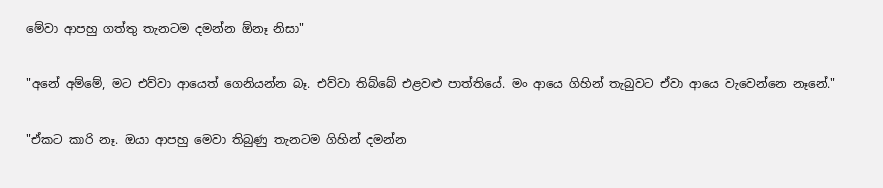මේවා ආපහු ගත්තු තැනටම දමන්න ඕනෑ නිසා"

"අනේ අම්මේ, මට එව්වා ආයෙත් ගෙනියන්න බෑ. එව්වා තිබ්බේ එළවළු පාත්තියේ. මං ආයෙ ගිහින් තැබුවට ඒවා ආයෙ වැවෙන්නෙ නෑනේ."

"ඒකට කාරි නෑ. ඔයා ආපහු මෙවා තිබුණු තැනටම ගිහින් දමන්න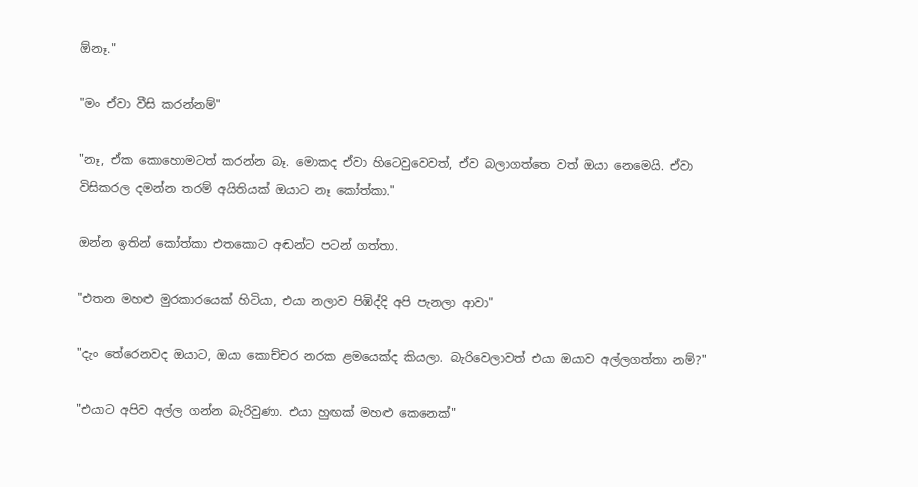ඕනෑ."

"මං ඒවා වීසි කරන්නම්"

"නෑ, ඒක කොහොමටත් කරන්න බෑ. මොකද ඒවා හිටෙවුවෙවත්, ඒව බලාගත්තෙ වත් ඔයා නෙමෙයි. ඒවා විසිකරල දමන්න තරම් අයිතියක් ඔයාට නෑ කෝත්කා."

ඔන්න ඉතින් කෝත්කා එතකොට අඬන්ට පටන් ගත්තා.

"එතන මහළු මුරකාරයෙක් හිටියා, එයා නලාව පිඹිද්දි අපි පැනලා ආවා"

"දැං තේරෙනවද ඔයාට, ඔයා කොච්චර නරක ළමයෙක්ද කියලා. බැරිවෙලාවත් එයා ඔයාව අල්ලගත්තා නම්?"

"එයාට අපිව අල්ල ගන්න බැරිවුණා. එයා හුඟක් මහළු කෙනෙක්"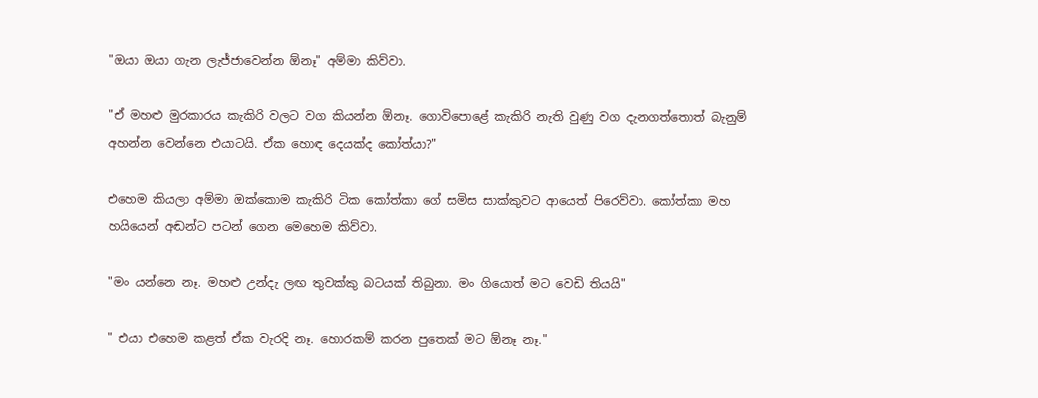"ඔයා ඔයා ගැන ලැජ්ජාවෙන්න ඕනෑ" අම්මා කිව්වා.

"ඒ මහළු මුරකාරය කැකිරි වලට වග කියන්න ඕනෑ. ගොවිපොළේ කැකිරි නැති වුණු වග දැනගත්තොත් බැනුම් අහන්න වෙන්නෙ එයාටයි. ඒක හොඳ දෙයක්ද කෝත්යා?"

එහෙම කියලා අම්මා ඔක්කොම කැකිරි ටික කෝත්කා ගේ සමිස සාක්කුවට ආයෙත් පිරෙව්වා. කෝත්කා මහ හයියෙන් අඬන්ට පටන් ගෙන මෙහෙම කිව්වා.

"මං යන්නෙ නෑ. මහළු උන්දැ ලඟ තුවක්කු බටයක් තිබුනා. මං ගියොත් මට වෙඩි තියයි"

" එයා එහෙම කළත් ඒක වැරදි නෑ. හොරකම් කරන පුතෙක් මට ඕනෑ නෑ."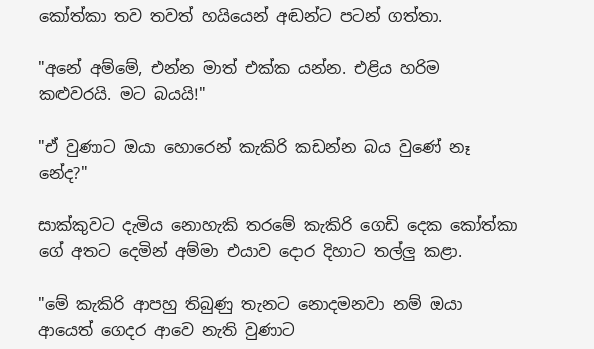කෝත්කා තව තවත් හයියෙන් අඬන්ට පටන් ගත්තා.

"අනේ අම්මේ, එන්න මාත් එක්ක යන්න. එළිය හරිම කළුවරයි. මට බයයි!"

"ඒ වුණාට ඔයා හොරෙන් කැකිරි කඩන්න බය වුණේ නෑ නේද?"

සාක්කුවට දැමිය නොහැකි තරමේ කැකිරි ගෙඩි දෙක කෝත්කා ගේ අතට දෙමින් අම්මා එයාව දොර දිහාට තල්ලු කළා.

"මේ කැකිරි ආපහු තිබුණු තැනට නොදමනවා නම් ඔයා ආයෙත් ගෙදර ආවෙ නැති වුණාට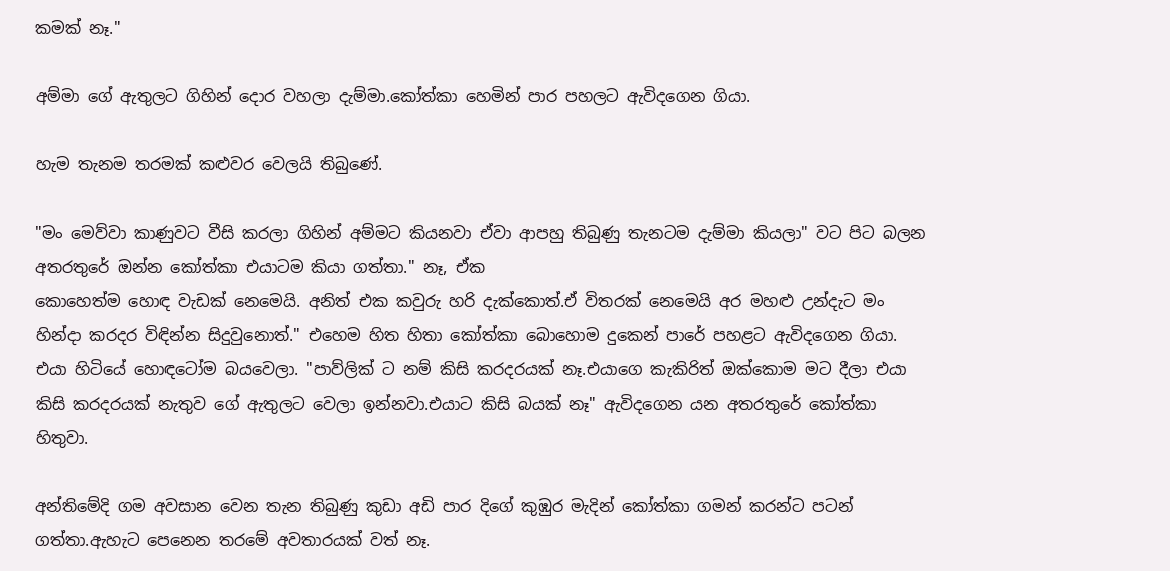කමක් නෑ."

අම්මා ගේ ඇතුලට ගිහින් දොර වහලා දැම්මා.කෝත්කා හෙමින් පාර පහලට ඇවිදගෙන ගියා.

හැම තැනම තරමක් කළුවර වෙලයි තිබුණේ.

"මං මෙව්වා කාණුවට වීසි කරලා ගිහින් අම්මට කියනවා ඒවා ආපහු තිබුණු තැනටම දැම්මා කියලා" වට පිට බලන අතරතුරේ ඔන්න කෝත්කා එයාටම කියා ගත්තා." නෑ, ඒක
කොහෙත්ම හොඳ වැඩක් නෙමෙයි. අනිත් එක කවුරු හරි දැක්කොත්.ඒ විතරක් නෙමෙයි අර මහළු උන්දැට මං හින්දා කරදර විඳින්න සිදුවුනොත්." එහෙම හිත හිතා කෝත්කා බොහොම දුකෙන් පාරේ පහළට ඇවිදගෙන ගියා. එයා හිටියේ හොඳටෝම බයවෙලා. "පාව්ලික් ට නම් කිසි කරදරයක් නෑ.එයාගෙ කැකිරිත් ඔක්කොම මට දීලා එයා කිසි කරදරයක් නැතුව ගේ ඇතුලට වෙලා ඉන්නවා.එයාට කිසි බයක් නෑ" ඇවිදගෙන යන අතරතුරේ කෝත්කා හිතුවා.

අන්තිමේදි ගම අවසාන වෙන තැන තිබුණු කුඩා අඩි පාර දිගේ කුඹුර මැදින් කෝත්කා ගමන් කරන්ට පටන් ගත්තා.ඇහැට පෙනෙන තරමේ අවතාරයක් වත් නෑ.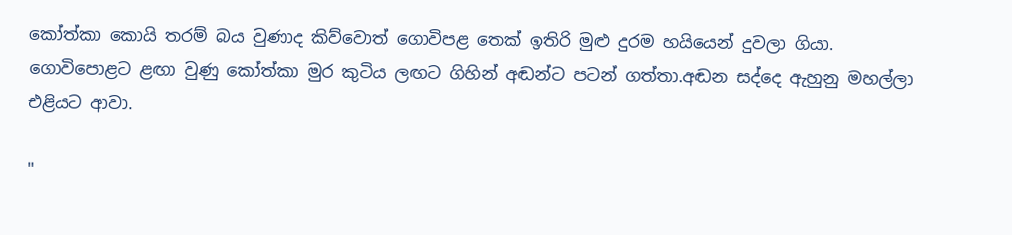කෝත්කා කොයි තරම් බය වුණාද කිව්වොත් ගොවිපළ තෙක් ඉතිරි මුළු දුරම හයියෙන් දුවලා ගියා. ගොවිපොළට ළඟා වුණු කෝත්කා මුර කුටිය ලඟට ගිහින් අඬන්ට පටන් ගත්තා.අඬන සද්දෙ ඇහුනු මහල්ලා එළියට ආවා.

"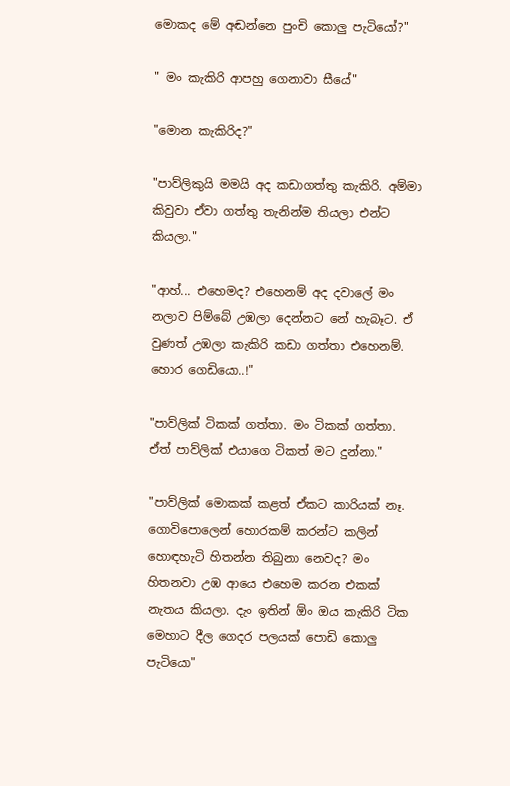මොකද මේ අඬන්නෙ පුංචි කොලු පැටියෝ?"

" මං කැකිරි ආපහු ගෙනාවා සීයේ"

"මොන කැකිරිද?"

"පාව්ලිකුයි මමයි අද කඩාගත්තු කැකිරි. අම්මා කිවුවා ඒවා ගත්තු තැනින්ම තියලා එන්ට කියලා."

"ආහ්... එහෙමද? එහෙනම් අද දවාලේ මං නලාව පිම්බේ උඹලා දෙන්නට නේ හැබෑට. ඒ වුණත් උඹලා කැකිරි කඩා ගත්තා එහෙනම්. හොර ගෙඩියො..!"

"පාව්ලික් ටිකක් ගත්තා. මං ටිකක් ගත්තා. ඒත් පාව්ලික් එයාගෙ ටිකත් මට දුන්නා."

"පාව්ලික් මොකක් කළත් ඒකට කාරියක් නෑ. ගොවිපොලෙන් හොරකම් කරන්ට කලින් හොඳහැටි හිතන්න තිබුනා නෙවද? මං හිතනවා උඹ ආයෙ එහෙම කරන එකක් නැතය කියලා. දැං ඉතින් ඕං ඔය කැකිරි ටික මෙහාට දීල ගෙදර පලයක් පොඩි කොලු පැටියො"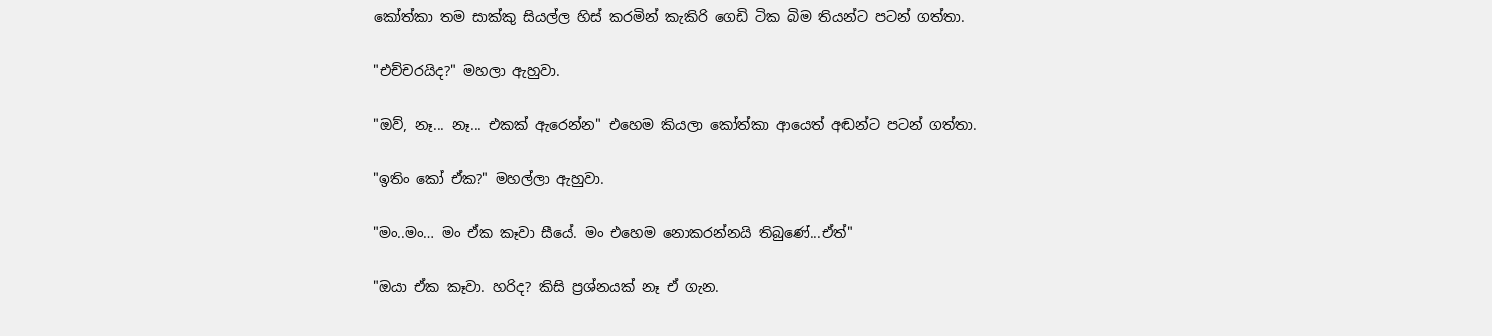කෝත්කා තම සාක්කු සියල්ල හිස් කරමින් කැකිරි ගෙඩි ටික බිම තියන්ට පටන් ගත්තා.

"එච්චරයිද?" මහලා ඇහුවා.

"ඔව්, නෑ... නෑ... එකක් ඇරෙන්න" එහෙම කියලා කෝත්කා ආයෙත් අඬන්ට පටන් ගත්තා.

"ඉතිං කෝ ඒක?" මහල්ලා ඇහුවා.

"මං..මං… මං ඒක කෑවා සීයේ. මං එහෙම නොකරන්නයි තිබුණේ...ඒත්"

"ඔයා ඒක කෑවා. හරිද? කිසි ප්‍රශ්නයක් නෑ ඒ ගැන.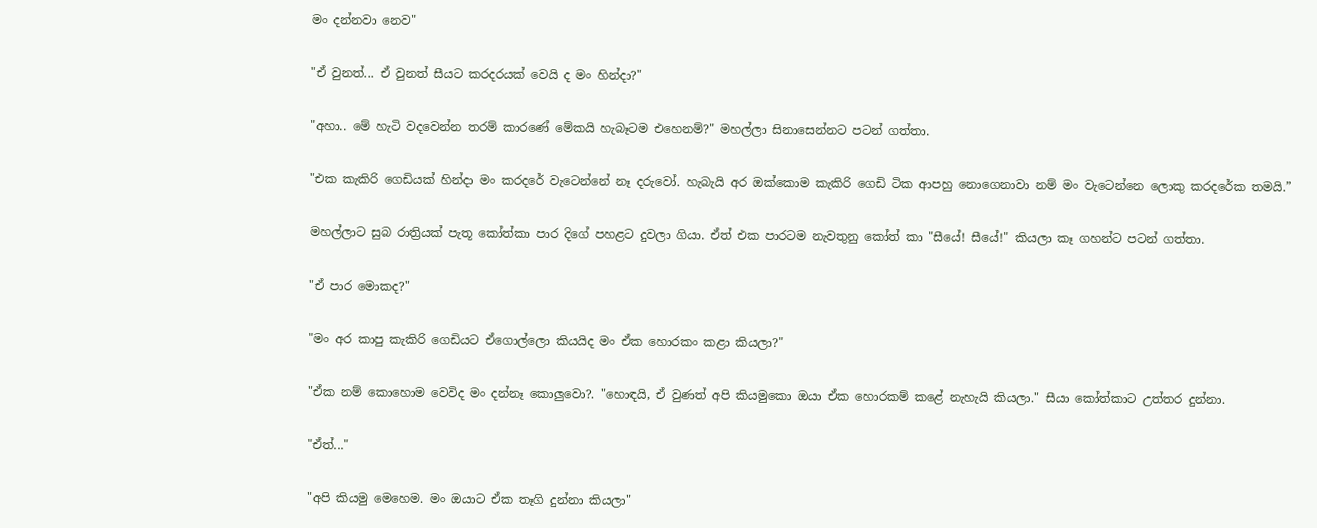මං දන්නවා නෙව"

"ඒ වුනත්... ඒ වුනත් සීයට කරදරයක් වෙයි ද මං හින්දා?"

"අහා.. මේ හැටි වදවෙන්න තරම් කාරණේ මේකයි හැබෑටම එහෙනම්?" මහල්ලා සිනාසෙන්නට පටන් ගත්තා.

"එක කැකිරි ගෙඩියක් හින්දා මං කරදරේ වැටෙන්නේ නෑ දරුවෝ. හැබැයි අර ඔක්කොම කැකිරි ගෙඩි ටික ආපහු නොගෙනාවා නම් මං වැටෙන්නෙ ලොකු කරදරේක තමයි.”

මහල්ලාට සුබ රාත්‍රියක් පැතූ කෝත්කා පාර දිගේ පහළට දුවලා ගියා. ඒත් එක පාරටම නැවතුනු කෝත් කා "සීයේ! සීයේ!" කියලා කෑ ගහන්ට පටන් ගත්තා.

"ඒ පාර මොකද?"

"මං අර කාපු කැකිරි ගෙඩියට ඒගොල්ලො කියයිද මං ඒක හොරකං කළා කියලා?"

"ඒක නම් කොහොම වෙවිද මං දන්නෑ කොලුවො?. "හොඳයි, ඒ වුණත් අපි කියමුකො ඔයා ඒක හොරකම් කළේ නැහැයි කියලා." සීයා කෝත්කාට උත්තර දුන්නා.

"ඒත්..."

"අපි කියමු මෙහෙම. මං ඔයාට ඒක තෑගි දුන්නා කියලා"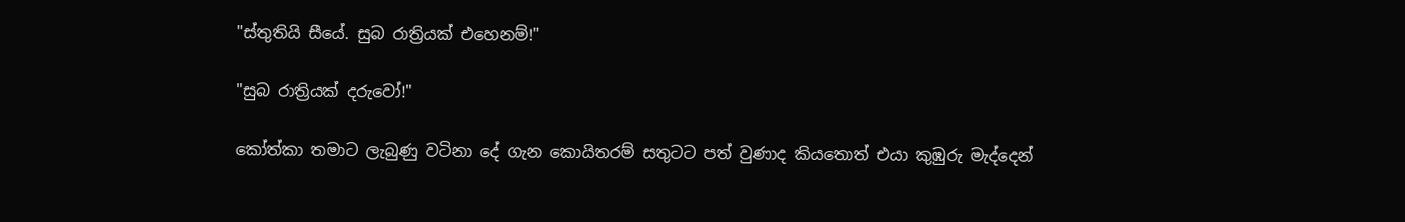"ස්තුතියි සීයේ. සුබ රාත්‍රියක් එහෙනම්!"

"සුබ රාත්‍රියක් දරුවෝ!"

කෝත්කා තමාට ලැබුණු වටිනා දේ ගැන කොයිතරම් සතුටට පත් වුණාද කියතොත් එයා කුඹුරු මැද්දෙන්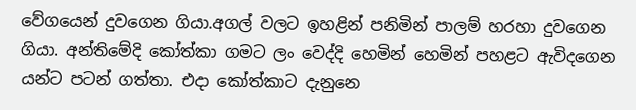වේගයෙන් දුවගෙන ගියා.අගල් වලට ඉහළින් පනිමින් පාලම් හරහා දුවගෙන ගියා. අන්තිමේදි කෝත්කා ගමට ලං වෙද්දි හෙමින් හෙමින් පහළට ඇවිදගෙන යන්ට පටන් ගත්තා. එදා කෝත්කාට දැනුනෙ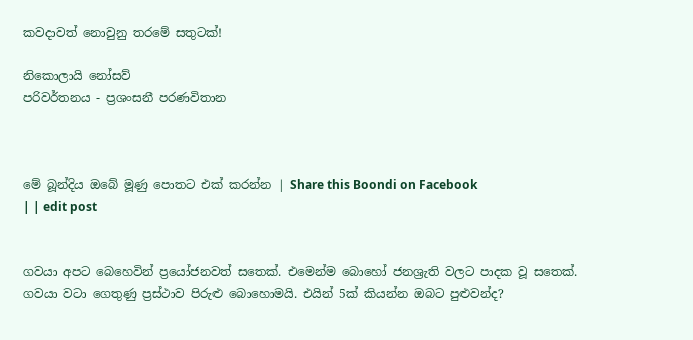කවදාවත් නොවුනු තරමේ සතුටක්!

නිකොලායි නෝසව්
පරිවර්තනය - ප්‍රශංසනී පරණවිතාන



මේ බූන්දිය ඔබේ මූණු පොතට එක් කරන්න | Share this Boondi on Facebook
| | edit post


ගවයා අපට බෙහෙවින් ප්‍රයෝජනවත් සතෙක්. එමෙන්ම බොහෝ ජනශ්‍රැති වලට පාදක වූ සතෙක්. ගවයා වටා ගෙතුණු ප්‍රස්ථාව පිරුළු බොහොමයි. එයින් 5ක් කියන්න ඔබට පුළුවන්ද?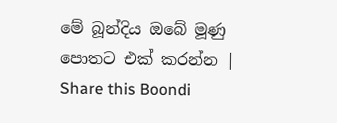මේ බූන්දිය ඔබේ මූණු පොතට එක් කරන්න | Share this Boondi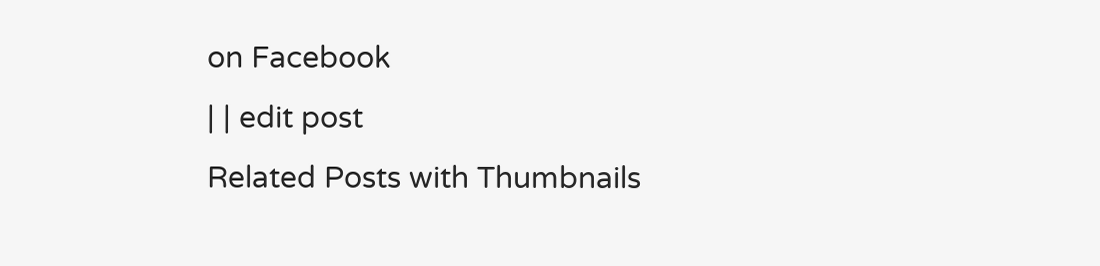on Facebook
| | edit post
Related Posts with Thumbnails